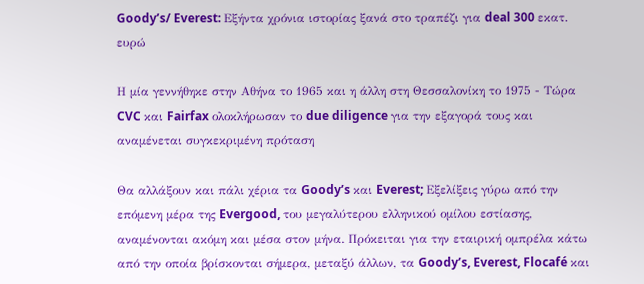Goody’s/ Everest: Εξήντα χρόνια ιστορίας ξανά στο τραπέζι για deal 300 εκατ. ευρώ

Η μία γεννήθηκε στην Αθήνα το 1965 και η άλλη στη Θεσσαλονίκη το 1975 - Τώρα CVC και Fairfax ολοκλήρωσαν το due diligence για την εξαγορά τους και αναμένεται συγκεκριμένη πρόταση

Θα αλλάξουν και πάλι χέρια τα Goody’s και Everest; Εξελίξεις γύρω από την επόμενη μέρα της Evergood, του μεγαλύτερου ελληνικού ομίλου εστίασης, αναμένονται ακόμη και μέσα στον μήνα. Πρόκειται για την εταιρική ομπρέλα κάτω από την οποία βρίσκονται σήμερα, μεταξύ άλλων, τα Goody’s, Everest, Flocafé και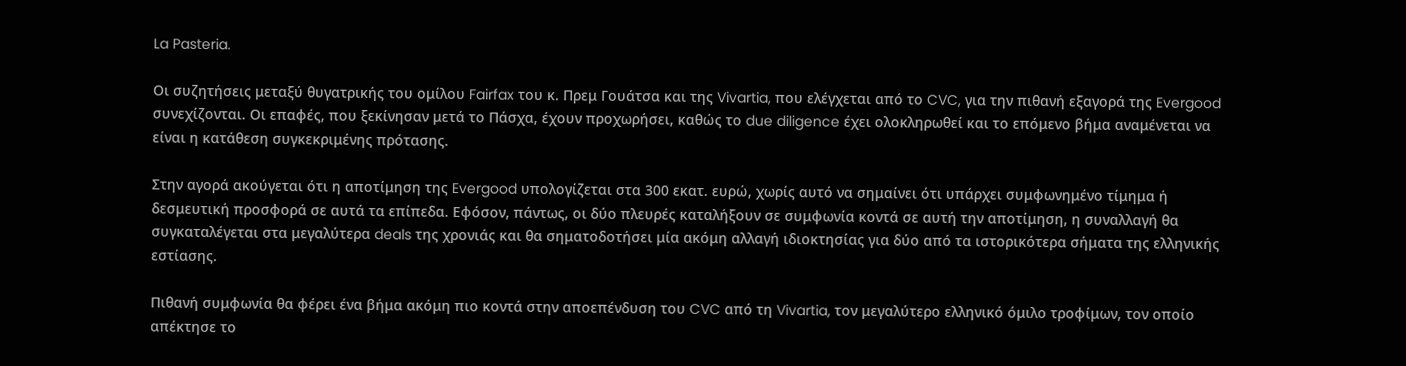La Pasteria.

Οι συζητήσεις μεταξύ θυγατρικής του ομίλου Fairfax του κ. Πρεμ Γουάτσα και της Vivartia, που ελέγχεται από το CVC, για την πιθανή εξαγορά της Evergood συνεχίζονται. Οι επαφές, που ξεκίνησαν μετά το Πάσχα, έχουν προχωρήσει, καθώς το due diligence έχει ολοκληρωθεί και το επόμενο βήμα αναμένεται να είναι η κατάθεση συγκεκριμένης πρότασης.

Στην αγορά ακούγεται ότι η αποτίμηση της Evergood υπολογίζεται στα 300 εκατ. ευρώ, χωρίς αυτό να σημαίνει ότι υπάρχει συμφωνημένο τίμημα ή δεσμευτική προσφορά σε αυτά τα επίπεδα. Εφόσον, πάντως, οι δύο πλευρές καταλήξουν σε συμφωνία κοντά σε αυτή την αποτίμηση, η συναλλαγή θα συγκαταλέγεται στα μεγαλύτερα deals της χρονιάς και θα σηματοδοτήσει μία ακόμη αλλαγή ιδιοκτησίας για δύο από τα ιστορικότερα σήματα της ελληνικής εστίασης.

Πιθανή συμφωνία θα φέρει ένα βήμα ακόμη πιο κοντά στην αποεπένδυση του CVC από τη Vivartia, τον μεγαλύτερο ελληνικό όμιλο τροφίμων, τον οποίο απέκτησε το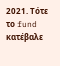2021. Τότε το fund κατέβαλε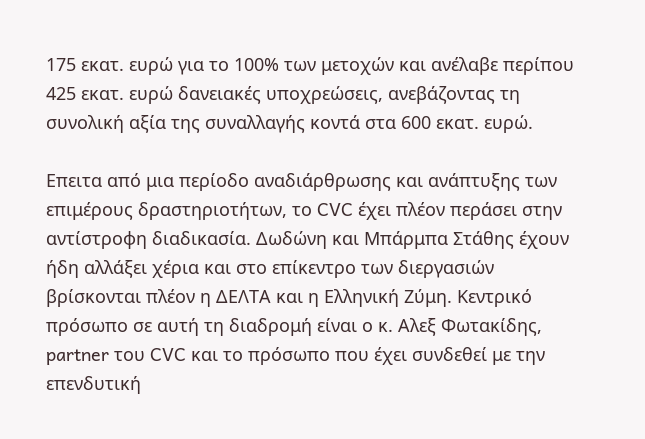175 εκατ. ευρώ για το 100% των μετοχών και ανέλαβε περίπου 425 εκατ. ευρώ δανειακές υποχρεώσεις, ανεβάζοντας τη συνολική αξία της συναλλαγής κοντά στα 600 εκατ. ευρώ.

Επειτα από μια περίοδο αναδιάρθρωσης και ανάπτυξης των επιμέρους δραστηριοτήτων, το CVC έχει πλέον περάσει στην αντίστροφη διαδικασία. Δωδώνη και Μπάρμπα Στάθης έχουν ήδη αλλάξει χέρια και στο επίκεντρο των διεργασιών βρίσκονται πλέον η ΔΕΛΤΑ και η Ελληνική Ζύμη. Κεντρικό πρόσωπο σε αυτή τη διαδρομή είναι ο κ. Αλεξ Φωτακίδης, partner του CVC και το πρόσωπο που έχει συνδεθεί με την επενδυτική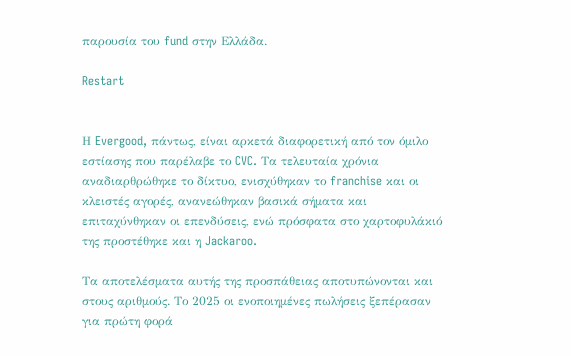παρουσία του fund στην Ελλάδα.

Restart


Η Evergood, πάντως, είναι αρκετά διαφορετική από τον όμιλο εστίασης που παρέλαβε το CVC. Τα τελευταία χρόνια αναδιαρθρώθηκε το δίκτυο, ενισχύθηκαν το franchise και οι κλειστές αγορές, ανανεώθηκαν βασικά σήματα και επιταχύνθηκαν οι επενδύσεις, ενώ πρόσφατα στο χαρτοφυλάκιό της προστέθηκε και η Jackaroo.

Τα αποτελέσματα αυτής της προσπάθειας αποτυπώνονται και στους αριθμούς. Το 2025 οι ενοποιημένες πωλήσεις ξεπέρασαν για πρώτη φορά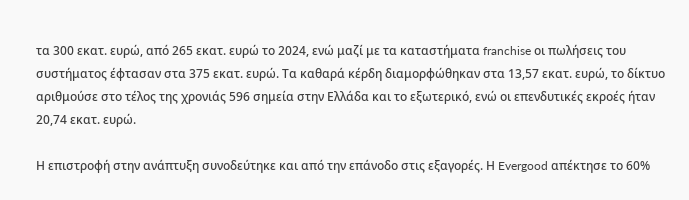τα 300 εκατ. ευρώ, από 265 εκατ. ευρώ το 2024, ενώ μαζί με τα καταστήματα franchise οι πωλήσεις του συστήματος έφτασαν στα 375 εκατ. ευρώ. Τα καθαρά κέρδη διαμορφώθηκαν στα 13,57 εκατ. ευρώ, το δίκτυο αριθμούσε στο τέλος της χρονιάς 596 σημεία στην Ελλάδα και το εξωτερικό, ενώ οι επενδυτικές εκροές ήταν 20,74 εκατ. ευρώ.

Η επιστροφή στην ανάπτυξη συνοδεύτηκε και από την επάνοδο στις εξαγορές. Η Evergood απέκτησε το 60%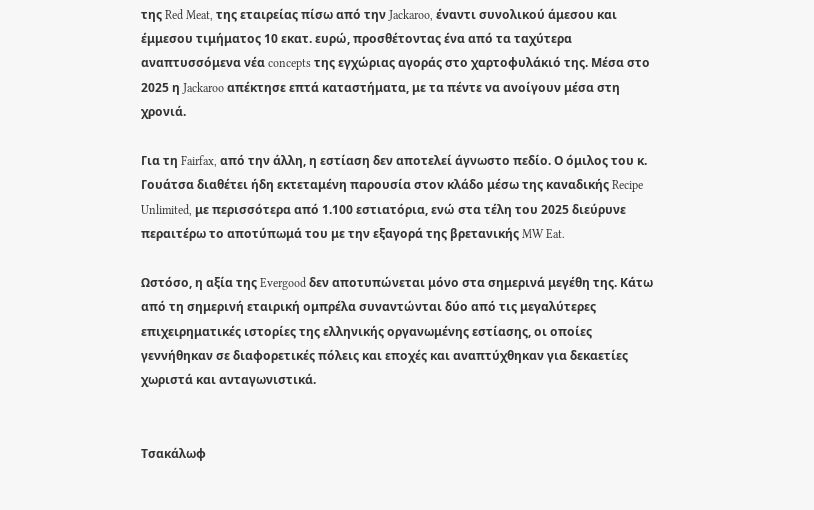της Red Meat, της εταιρείας πίσω από την Jackaroo, έναντι συνολικού άμεσου και έμμεσου τιμήματος 10 εκατ. ευρώ, προσθέτοντας ένα από τα ταχύτερα αναπτυσσόμενα νέα concepts της εγχώριας αγοράς στο χαρτοφυλάκιό της. Μέσα στο 2025 η Jackaroo απέκτησε επτά καταστήματα, με τα πέντε να ανοίγουν μέσα στη χρονιά.

Για τη Fairfax, από την άλλη, η εστίαση δεν αποτελεί άγνωστο πεδίο. Ο όμιλος του κ. Γουάτσα διαθέτει ήδη εκτεταμένη παρουσία στον κλάδο μέσω της καναδικής Recipe Unlimited, με περισσότερα από 1.100 εστιατόρια, ενώ στα τέλη του 2025 διεύρυνε περαιτέρω το αποτύπωμά του με την εξαγορά της βρετανικής MW Eat.

Ωστόσο, η αξία της Evergood δεν αποτυπώνεται μόνο στα σημερινά μεγέθη της. Κάτω από τη σημερινή εταιρική ομπρέλα συναντώνται δύο από τις μεγαλύτερες επιχειρηματικές ιστορίες της ελληνικής οργανωμένης εστίασης, οι οποίες γεννήθηκαν σε διαφορετικές πόλεις και εποχές και αναπτύχθηκαν για δεκαετίες χωριστά και ανταγωνιστικά.


Τσακάλωφ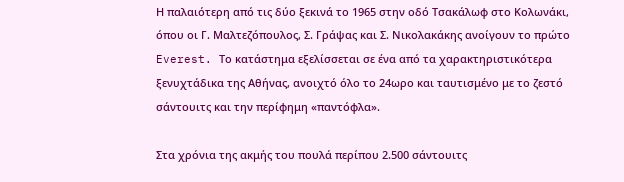Η παλαιότερη από τις δύο ξεκινά το 1965 στην οδό Τσακάλωφ στο Κολωνάκι, όπου οι Γ. Μαλτεζόπουλος, Σ. Γράψας και Σ. Νικολακάκης ανοίγουν το πρώτο Everest. Το κατάστημα εξελίσσεται σε ένα από τα χαρακτηριστικότερα ξενυχτάδικα της Αθήνας, ανοιχτό όλο το 24ωρο και ταυτισμένο με το ζεστό σάντουιτς και την περίφημη «παντόφλα».

Στα χρόνια της ακμής του πουλά περίπου 2.500 σάντουιτς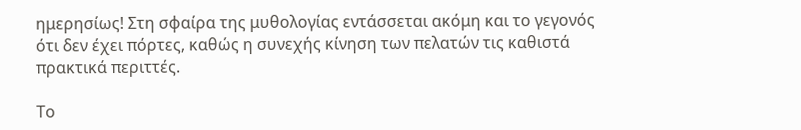ημερησίως! Στη σφαίρα της μυθολογίας εντάσσεται ακόμη και το γεγονός ότι δεν έχει πόρτες, καθώς η συνεχής κίνηση των πελατών τις καθιστά πρακτικά περιττές.

Το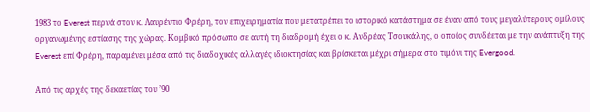1983 το Everest περνά στον κ. Λαυρέντιο Φρέρη, τον επιχειρηματία που μετατρέπει το ιστορικό κατάστημα σε έναν από τους μεγαλύτερους ομίλους οργανωμένης εστίασης της χώρας. Κομβικό πρόσωπο σε αυτή τη διαδρομή έχει ο κ. Ανδρέας Τσουκάλης, ο οποίος συνδέεται με την ανάπτυξη της Everest επί Φρέρη, παραμένει μέσα από τις διαδοχικές αλλαγές ιδιοκτησίας και βρίσκεται μέχρι σήμερα στο τιμόνι της Evergood.

Από τις αρχές της δεκαετίας του ’90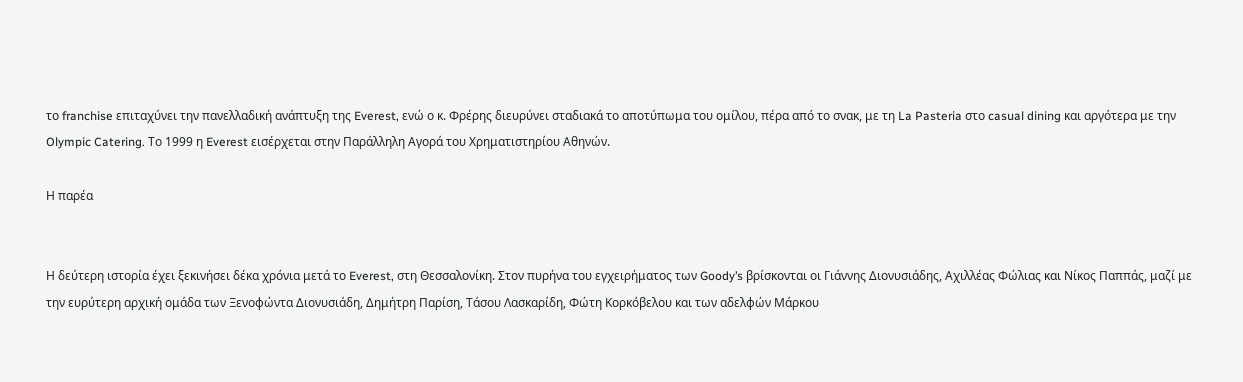το franchise επιταχύνει την πανελλαδική ανάπτυξη της Everest, ενώ ο κ. Φρέρης διευρύνει σταδιακά το αποτύπωμα του ομίλου, πέρα από το σνακ, με τη La Pasteria στο casual dining και αργότερα με την Olympic Catering. Το 1999 η Everest εισέρχεται στην Παράλληλη Αγορά του Χρηματιστηρίου Αθηνών.

Η παρέα


Η δεύτερη ιστορία έχει ξεκινήσει δέκα χρόνια μετά το Everest, στη Θεσσαλονίκη. Στον πυρήνα του εγχειρήματος των Goody’s βρίσκονται οι Γιάννης Διονυσιάδης, Αχιλλέας Φώλιας και Νίκος Παππάς, μαζί με την ευρύτερη αρχική ομάδα των Ξενοφώντα Διονυσιάδη, Δημήτρη Παρίση, Τάσου Λασκαρίδη, Φώτη Κορκόβελου και των αδελφών Μάρκου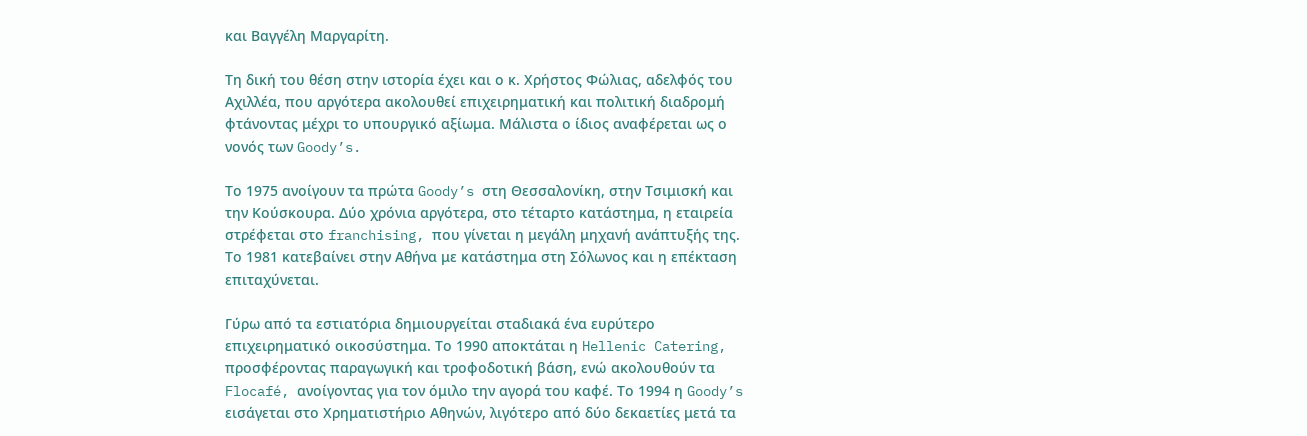και Βαγγέλη Μαργαρίτη.

Τη δική του θέση στην ιστορία έχει και ο κ. Χρήστος Φώλιας, αδελφός του Αχιλλέα, που αργότερα ακολουθεί επιχειρηματική και πολιτική διαδρομή φτάνοντας μέχρι το υπουργικό αξίωμα. Μάλιστα ο ίδιος αναφέρεται ως ο νονός των Goody’s.

Το 1975 ανοίγουν τα πρώτα Goody’s στη Θεσσαλονίκη, στην Τσιμισκή και την Κούσκουρα. Δύο χρόνια αργότερα, στο τέταρτο κατάστημα, η εταιρεία στρέφεται στο franchising, που γίνεται η μεγάλη μηχανή ανάπτυξής της. Το 1981 κατεβαίνει στην Αθήνα με κατάστημα στη Σόλωνος και η επέκταση επιταχύνεται.

Γύρω από τα εστιατόρια δημιουργείται σταδιακά ένα ευρύτερο επιχειρηματικό οικοσύστημα. Το 1990 αποκτάται η Hellenic Catering, προσφέροντας παραγωγική και τροφοδοτική βάση, ενώ ακολουθούν τα Flocafé, ανοίγοντας για τον όμιλο την αγορά του καφέ. Το 1994 η Goody’s εισάγεται στο Χρηματιστήριο Αθηνών, λιγότερο από δύο δεκαετίες μετά τα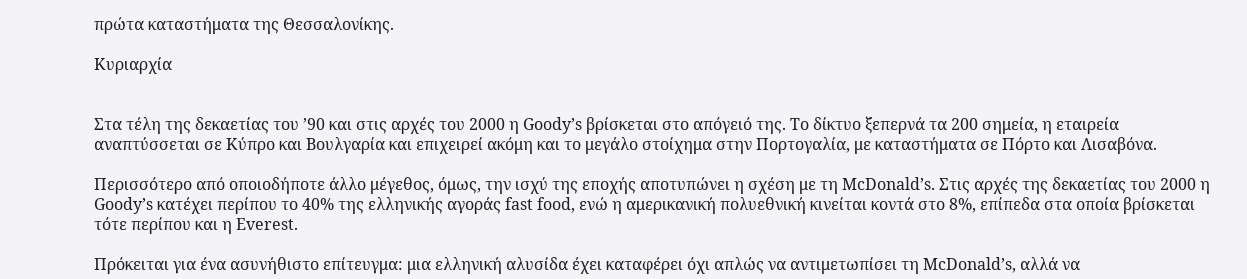πρώτα καταστήματα της Θεσσαλονίκης.

Κυριαρχία


Στα τέλη της δεκαετίας του ’90 και στις αρχές του 2000 η Goody’s βρίσκεται στο απόγειό της. Το δίκτυο ξεπερνά τα 200 σημεία, η εταιρεία αναπτύσσεται σε Κύπρο και Βουλγαρία και επιχειρεί ακόμη και το μεγάλο στοίχημα στην Πορτογαλία, με καταστήματα σε Πόρτο και Λισαβόνα.

Περισσότερο από οποιοδήποτε άλλο μέγεθος, όμως, την ισχύ της εποχής αποτυπώνει η σχέση με τη McDonald’s. Στις αρχές της δεκαετίας του 2000 η Goody’s κατέχει περίπου το 40% της ελληνικής αγοράς fast food, ενώ η αμερικανική πολυεθνική κινείται κοντά στο 8%, επίπεδα στα οποία βρίσκεται τότε περίπου και η Everest.

Πρόκειται για ένα ασυνήθιστο επίτευγμα: μια ελληνική αλυσίδα έχει καταφέρει όχι απλώς να αντιμετωπίσει τη McDonald’s, αλλά να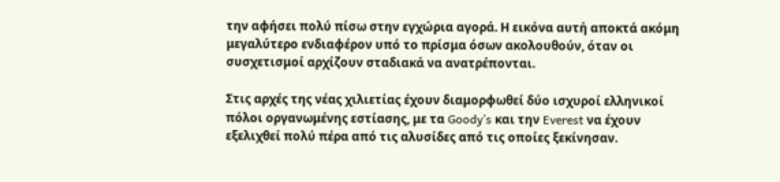την αφήσει πολύ πίσω στην εγχώρια αγορά. Η εικόνα αυτή αποκτά ακόμη μεγαλύτερο ενδιαφέρον υπό το πρίσμα όσων ακολουθούν, όταν οι συσχετισμοί αρχίζουν σταδιακά να ανατρέπονται.

Στις αρχές της νέας χιλιετίας έχουν διαμορφωθεί δύο ισχυροί ελληνικοί πόλοι οργανωμένης εστίασης, με τα Goody’s και την Everest να έχουν εξελιχθεί πολύ πέρα από τις αλυσίδες από τις οποίες ξεκίνησαν.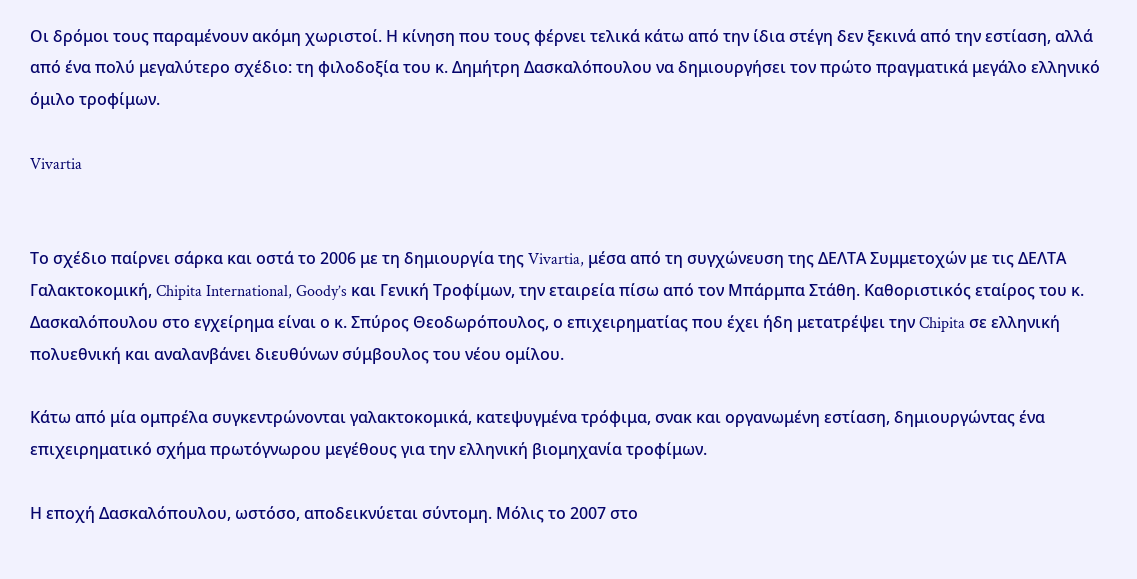Οι δρόμοι τους παραμένουν ακόμη χωριστοί. Η κίνηση που τους φέρνει τελικά κάτω από την ίδια στέγη δεν ξεκινά από την εστίαση, αλλά από ένα πολύ μεγαλύτερο σχέδιο: τη φιλοδοξία του κ. Δημήτρη Δασκαλόπουλου να δημιουργήσει τον πρώτο πραγματικά μεγάλο ελληνικό όμιλο τροφίμων.

Vivartia


Το σχέδιο παίρνει σάρκα και οστά το 2006 με τη δημιουργία της Vivartia, μέσα από τη συγχώνευση της ΔΕΛΤΑ Συμμετοχών με τις ΔΕΛΤΑ Γαλακτοκομική, Chipita International, Goody’s και Γενική Τροφίμων, την εταιρεία πίσω από τον Μπάρμπα Στάθη. Καθοριστικός εταίρος του κ. Δασκαλόπουλου στο εγχείρημα είναι ο κ. Σπύρος Θεοδωρόπουλος, ο επιχειρηματίας που έχει ήδη μετατρέψει την Chipita σε ελληνική πολυεθνική και αναλανβάνει διευθύνων σύμβουλος του νέου ομίλου.

Κάτω από μία ομπρέλα συγκεντρώνονται γαλακτοκομικά, κατεψυγμένα τρόφιμα, σνακ και οργανωμένη εστίαση, δημιουργώντας ένα επιχειρηματικό σχήμα πρωτόγνωρου μεγέθους για την ελληνική βιομηχανία τροφίμων.

Η εποχή Δασκαλόπουλου, ωστόσο, αποδεικνύεται σύντομη. Μόλις το 2007 στο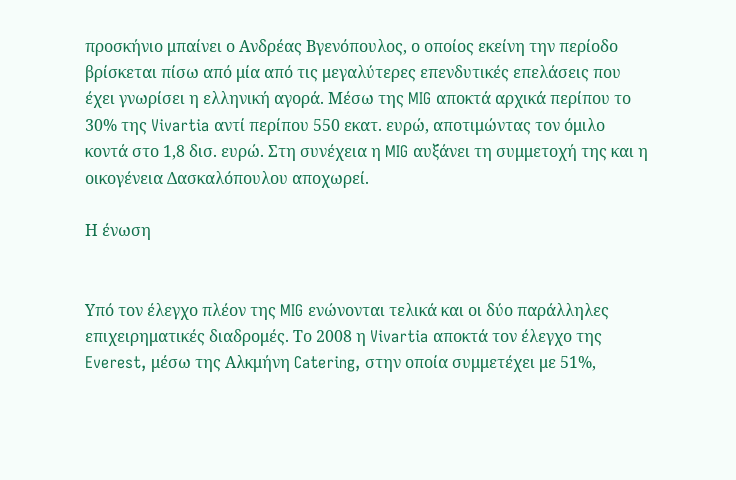προσκήνιο μπαίνει ο Ανδρέας Βγενόπουλος, ο οποίος εκείνη την περίοδο βρίσκεται πίσω από μία από τις μεγαλύτερες επενδυτικές επελάσεις που έχει γνωρίσει η ελληνική αγορά. Μέσω της MIG αποκτά αρχικά περίπου το 30% της Vivartia αντί περίπου 550 εκατ. ευρώ, αποτιμώντας τον όμιλο κοντά στο 1,8 δισ. ευρώ. Στη συνέχεια η MIG αυξάνει τη συμμετοχή της και η οικογένεια Δασκαλόπουλου αποχωρεί.

Η ένωση


Υπό τον έλεγχο πλέον της MIG ενώνονται τελικά και οι δύο παράλληλες επιχειρηματικές διαδρομές. Το 2008 η Vivartia αποκτά τον έλεγχο της Everest, μέσω της Αλκμήνη Catering, στην οποία συμμετέχει με 51%,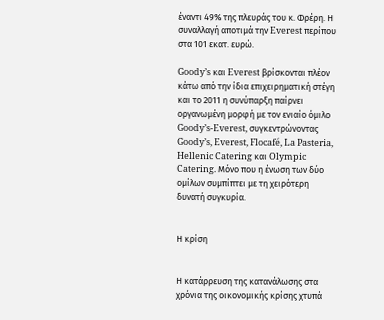έναντι 49% της πλευράς του κ. Φρέρη. Η συναλλαγή αποτιμά την Everest περίπου στα 101 εκατ. ευρώ.

Goody’s και Everest βρίσκονται πλέον κάτω από την ίδια επιχειρηματική στέγη και το 2011 η συνύπαρξη παίρνει οργανωμένη μορφή με τον ενιαίο όμιλο Goody’s-Everest, συγκεντρώνοντας Goody’s, Everest, Flocafé, La Pasteria, Hellenic Catering και Olympic Catering. Μόνο που η ένωση των δύο ομίλων συμπίπτει με τη χειρότερη δυνατή συγκυρία.


Η κρίση


Η κατάρρευση της κατανάλωσης στα χρόνια της οικονομικής κρίσης χτυπά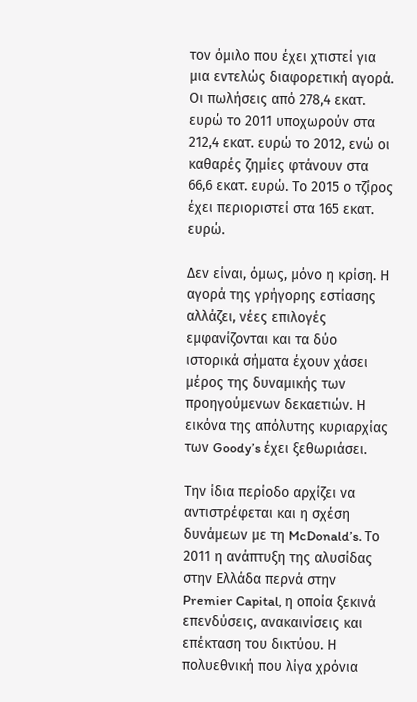τον όμιλο που έχει χτιστεί για μια εντελώς διαφορετική αγορά. Οι πωλήσεις από 278,4 εκατ. ευρώ το 2011 υποχωρούν στα 212,4 εκατ. ευρώ το 2012, ενώ οι καθαρές ζημίες φτάνουν στα 66,6 εκατ. ευρώ. Το 2015 ο τζίρος έχει περιοριστεί στα 165 εκατ. ευρώ.

Δεν είναι, όμως, μόνο η κρίση. Η αγορά της γρήγορης εστίασης αλλάζει, νέες επιλογές εμφανίζονται και τα δύο ιστορικά σήματα έχουν χάσει μέρος της δυναμικής των προηγούμενων δεκαετιών. Η εικόνα της απόλυτης κυριαρχίας των Goody’s έχει ξεθωριάσει.

Την ίδια περίοδο αρχίζει να αντιστρέφεται και η σχέση δυνάμεων με τη McDonald’s. Το 2011 η ανάπτυξη της αλυσίδας στην Ελλάδα περνά στην Premier Capital, η οποία ξεκινά επενδύσεις, ανακαινίσεις και επέκταση του δικτύου. Η πολυεθνική που λίγα χρόνια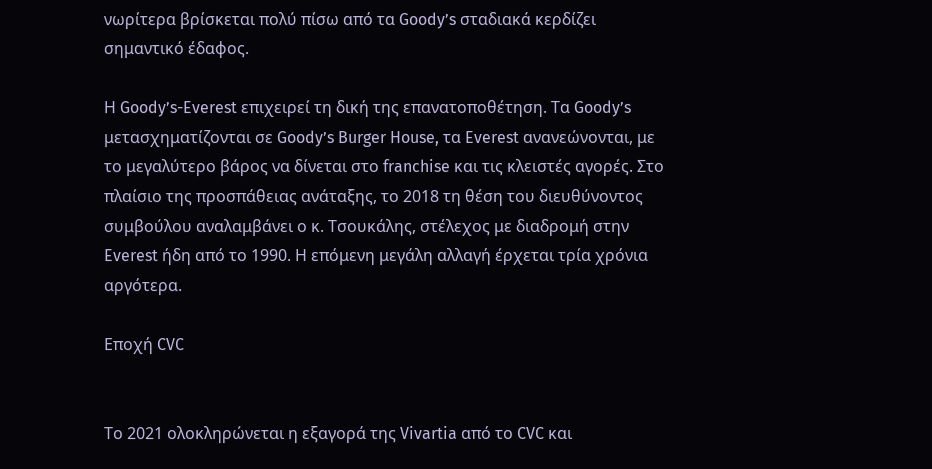νωρίτερα βρίσκεται πολύ πίσω από τα Goody’s σταδιακά κερδίζει σημαντικό έδαφος.

Η Goody’s-Everest επιχειρεί τη δική της επανατοποθέτηση. Τα Goody’s μετασχηματίζονται σε Goody’s Burger House, τα Everest ανανεώνονται, με το μεγαλύτερο βάρος να δίνεται στο franchise και τις κλειστές αγορές. Στο πλαίσιο της προσπάθειας ανάταξης, το 2018 τη θέση του διευθύνοντος συμβούλου αναλαμβάνει ο κ. Τσουκάλης, στέλεχος με διαδρομή στην Everest ήδη από το 1990. Η επόμενη μεγάλη αλλαγή έρχεται τρία χρόνια αργότερα.

Εποχή CVC


Το 2021 ολοκληρώνεται η εξαγορά της Vivartia από το CVC και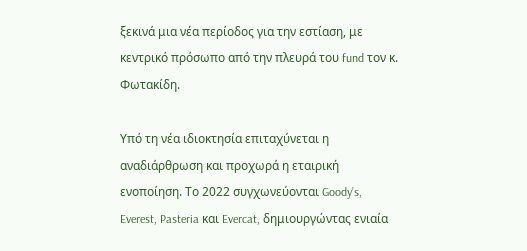ξεκινά μια νέα περίοδος για την εστίαση, με κεντρικό πρόσωπο από την πλευρά του fund τον κ. Φωτακίδη.

Υπό τη νέα ιδιοκτησία επιταχύνεται η αναδιάρθρωση και προχωρά η εταιρική ενοποίηση. Το 2022 συγχωνεύονται Goody’s, Everest, Pasteria και Evercat, δημιουργώντας ενιαία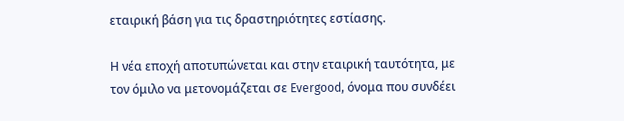εταιρική βάση για τις δραστηριότητες εστίασης.

Η νέα εποχή αποτυπώνεται και στην εταιρική ταυτότητα, με τον όμιλο να μετονομάζεται σε Evergood, όνομα που συνδέει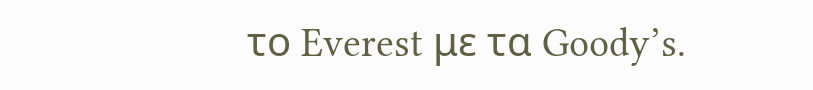το Everest με τα Goody’s.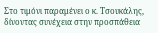Στο τιμόνι παραμένει ο κ. Τσουκάλης, δίνοντας συνέχεια στην προσπάθεια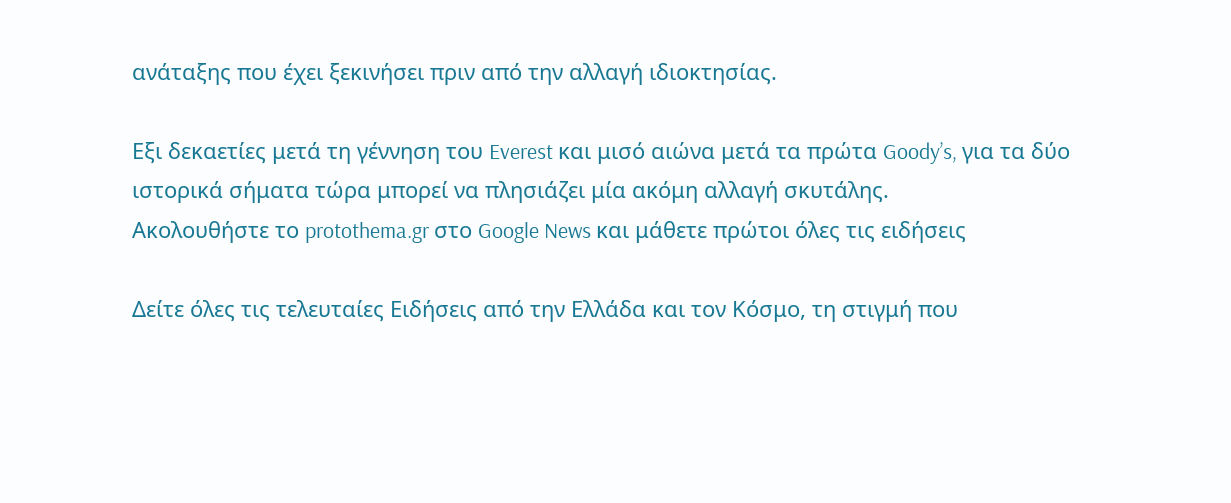ανάταξης που έχει ξεκινήσει πριν από την αλλαγή ιδιοκτησίας.

Εξι δεκαετίες μετά τη γέννηση του Everest και μισό αιώνα μετά τα πρώτα Goody’s, για τα δύο ιστορικά σήματα τώρα μπορεί να πλησιάζει μία ακόμη αλλαγή σκυτάλης.
Ακολουθήστε το protothema.gr στο Google News και μάθετε πρώτοι όλες τις ειδήσεις

Δείτε όλες τις τελευταίες Ειδήσεις από την Ελλάδα και τον Κόσμο, τη στιγμή που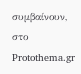συμβαίνουν, στο Protothema.gr